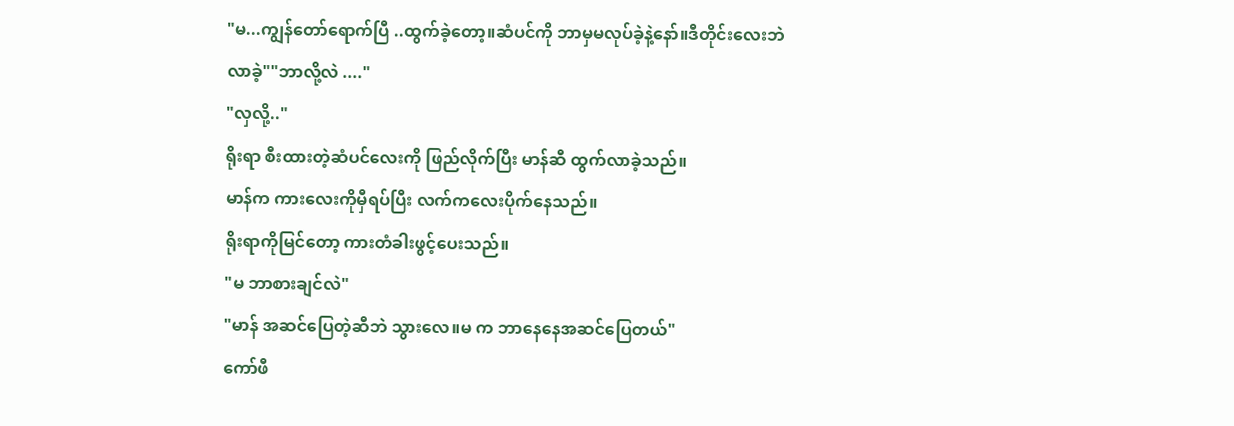"မ...ကျွန်တော်ရောက်ပြီ ..ထွက်ခဲ့တော့။ဆံပင်ကို ဘာမှမလုပ်ခဲ့နဲ့နော်။ဒီတိုင်းလေးဘဲ လာခဲ့""ဘာလို့လဲ ...."
"လှလို့.."
ရိုးရာ စီးထားတဲ့ဆံပင်လေးကို ဖြည်လိုက်ပြီး မာန်ဆီ ထွက်လာခဲ့သည်။
မာန်က ကားလေးကိုမှီရပ်ပြီး လက်ကလေးပိုက်နေသည်။
ရိုးရာကိုမြင်တော့ ကားတံခါးဖွင့်ပေးသည်။
"မ ဘာစားချင်လဲ"
"မာန် အဆင်ပြေတဲ့ဆီဘဲ သွားလေ။မ က ဘာနေနေအဆင်ပြေတယ်"
ကော်ဖီ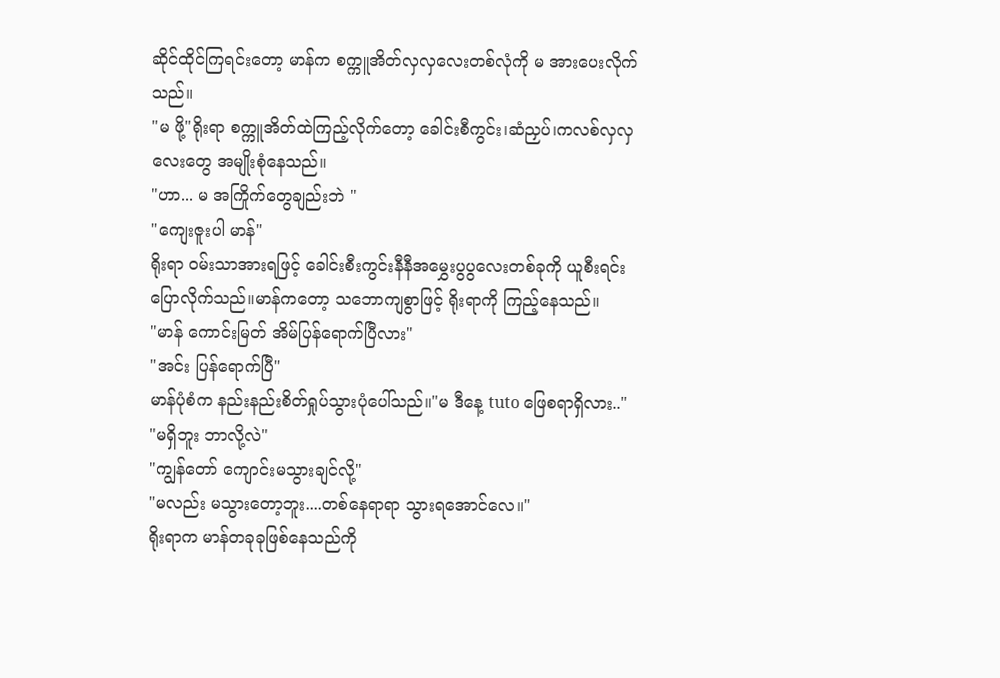ဆိုင်ထိုင်ကြရင်းတော့ မာန်က စက္ကူအိတ်လှလှလေးတစ်လုံကို မ အားပေးလိုက်သည်။
"မ ဖို့"ရိုးရာ စက္ကူအိတ်ထဲကြည့်လိုက်တော့ ခေါင်းစီကွင်း၊ဆံညှပ်၊ကလစ်လှလှလေးတွေ အမျိုးစုံနေသည်။
"ဟာ... မ အကြိုက်တွေချည်းဘဲ "
"ကျေးဇူးပါ မာန်"
ရိုးရာ ၀မ်းသာအားရဖြင့် ခေါင်းစီးကွင်းနီနီအမွှေးပွပွလေးတစ်ခုကို ယူစီးရင်း ပြောလိုက်သည်။မာန်ကတော့ သဘောကျစွာဖြင့် ရိုးရာကို ကြည့်နေသည်။
"မာန် ကောင်းမြတ် အိမ်ပြန်ရောက်ပြီလား"
"အင်း ပြန်ရောက်ပြီ"
မာန်ပုံစံက နည်းနည်းစိတ်ရှုပ်သွားပုံပေါ်သည်။"မ ဒီနေ့ tuto ဖြေစရာရှိလား.."
"မရှိဘူး ဘာလို့လဲ"
"ကျွန်တော် ကျောင်းမသွားချင်လို့"
"မလည်း မသွားတော့ဘူး....တစ်နေရာရာ သွားရအောင်လေ။"
ရိုးရာက မာန်တခုခုဖြစ်နေသည်ကို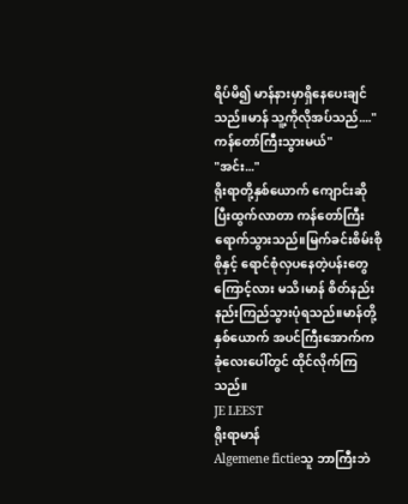ရိပ်မိ၍ မာန်နားမှာရှိနေပေးချင်သည်။မာန် သူ့ကိုလိုအပ်သည်...."ကန်တော်ကြီးသွားမယ်"
"အင်း..."
ရိုးရာတို့နှစ်ယောက် ကျောင်းဆိုပြီးထွက်လာတာ ကန်တော်ကြီးရောက်သွားသည်။မြက်ခင်းစိမ်းစိုစိုနှင့် ရောင်စုံလှပနေတဲ့ပန်းတွေကြောင့်လား မသိ၊မာန် စိတ်နည်းနည်းကြည်သွားပုံရသည်။မာန်တို့နှစ်ယောက် အပင်ကြီးအောက်က ခုံလေးပေါ်တွင် ထိုင်လိုက်ကြသည်။
JE LEEST
ရိုးရာမာန်
Algemene fictieသူ ဘာကြီးဘဲ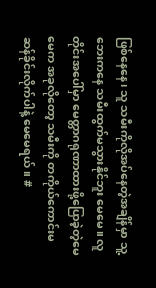ဖြစ်နေနေ၊ သူ သမီးကိုလိုအပ်နေတဲ့အချိန်မှာ သူ့ဘေးကနေ သမီးထွက်မသွားနိုင်ဘူး မေမေ။ လူတိုင်းအပေါ်မှာ မေတ္တာဂရုဏာထားဖို့ပြောခဲ့တဲ့မေမေက အခုလိုတော့ သမီးကို တကိုယ်ကောင်းမဆန်ခိုင်းလိုက်ပါနဲ့ မေမေရယ်။ #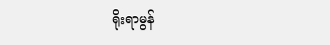ရိုးရာမွန်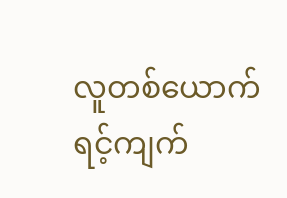လူတစ်ယောက် ရင့်ကျက်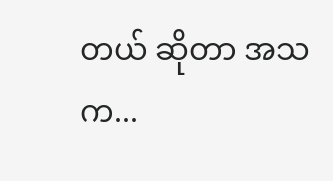တယ် ဆိုတာ အသက...